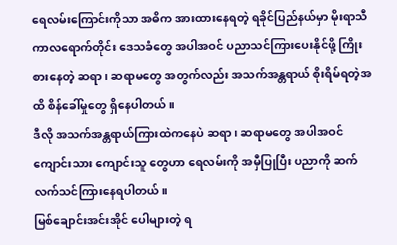ရေလမ်းကြောင်းကိုသာ အဓိက အားထားနေရတဲ့ ရခိုင်ပြည်နယ်မှာ မိုးရာသီကာလရောက်တိုင်း ဒေသခံတွေ အပါအဝင် ပညာသင်ကြားပေးနိုင်ဖို့ ကြိုးစားနေတဲ့ ဆရာ၊ ဆရာမတွေ အတွက်လည်း အသက်အန္တရာယ် စိုးရိမ်ရတဲ့အထိ စိန်ခေါ်မှုတွေ ရှိနေပါတယ်။
ဒီလို အသက်အန္တရာယ်ကြားထဲကနေပဲ ဆရာ၊ ဆရာမတွေ အပါအဝင် ကျောင်းသား ကျောင်းသူ တွေဟာ ရေလမ်းကို အမှီပြုပြီး ပညာကို ဆက်လက်သင်ကြားနေရပါတယ်။
မြစ်ချောင်းအင်းအိုင် ပေါများတဲ့ ရ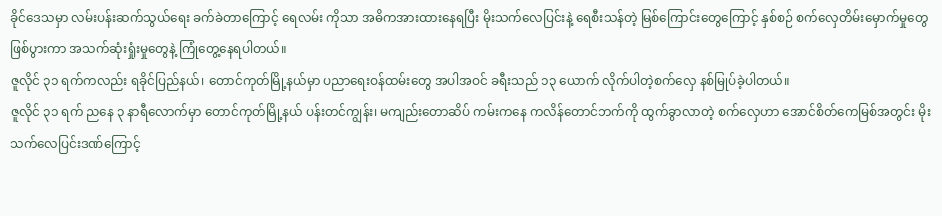ခိုင်ဒေသမှာ လမ်းပန်းဆက်သွယ်ရေး ခက်ခဲတာကြောင့် ရေလမ်း ကိုသာ အဓိကအားထားနေရပြီး မိုးသက်လေပြင်းနဲ့ ရေစီးသန်တဲ့ မြစ်ကြောင်းတွေကြောင့် နှစ်စဉ် စက်လှေတိမ်းမှောက်မှုတွေ ဖြစ်ပွားကာ အသက်ဆုံးရှုံးမှုတွေနဲ့ ကြုံတွေ့နေရပါတယ်။
ဇူလိုင် ၃၁ ရက်ကလည်း ရခိုင်ပြည်နယ်၊ တောင်ကုတ်မြို့နယ်မှာ ပညာရေးဝန်ထမ်းတွေ အပါအဝင် ခရီးသည် ၁၃ ယောက် လိုက်ပါတဲ့စက်လှေ နစ်မြုပ်ခဲ့ပါတယ်။
ဇူလိုင် ၃၁ ရက် ညနေ ၃ နာရီလောက်မှာ တောင်ကုတ်မြို့နယ် ပန်းတင်ကျွန်း၊ မကျည်းတောဆိပ် ကမ်းကနေ ကလိန်တောင်ဘက်ကို ထွက်ခွာလာတဲ့ စက်လှေဟာ အောင်စိတ်ကေမြစ်အတွင်း မိုးသက်လေပြင်းဒဏ်ကြောင့်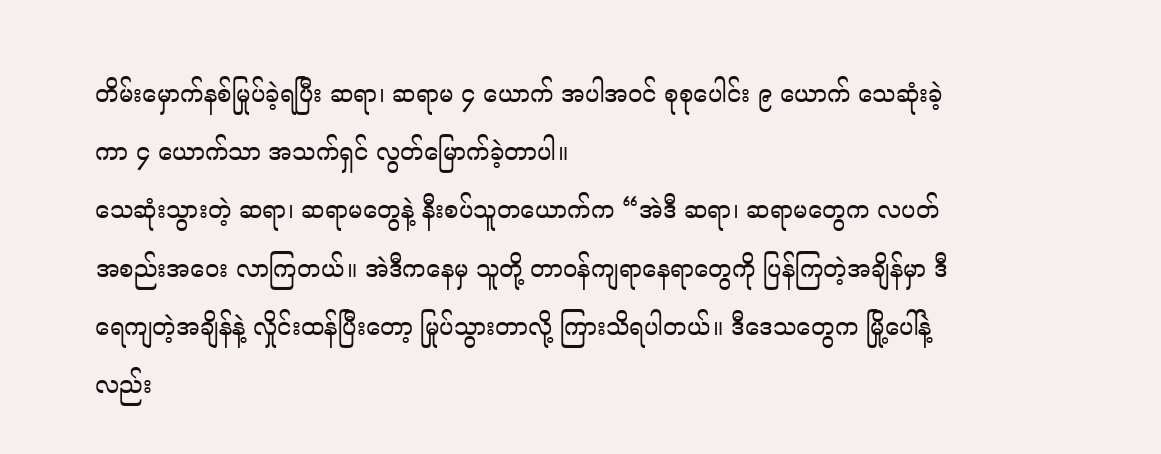တိမ်းမှောက်နစ်မြုပ်ခဲ့ရပြီး ဆရာ၊ ဆရာမ ၄ ယောက် အပါအဝင် စုစုပေါင်း ၉ ယောက် သေဆုံးခဲ့ကာ ၄ ယောက်သာ အသက်ရှင် လွတ်မြောက်ခဲ့တာပါ။
သေဆုံးသွားတဲ့ ဆရာ၊ ဆရာမတွေနဲ့ နီးစပ်သူတယောက်က “အဲဒီ ဆရာ၊ ဆရာမတွေက လပတ်အစည်းအဝေး လာကြတယ်။ အဲဒီကနေမှ သူတို့ တာဝန်ကျရာနေရာတွေကို ပြန်ကြတဲ့အချိန်မှာ ဒီရေကျတဲ့အချိန်နဲ့ လှိုင်းထန်ပြီးတော့ မြုပ်သွားတာလို့ ကြားသိရပါတယ်။ ဒီဒေသတွေက မြို့ပေါ်နဲ့လည်း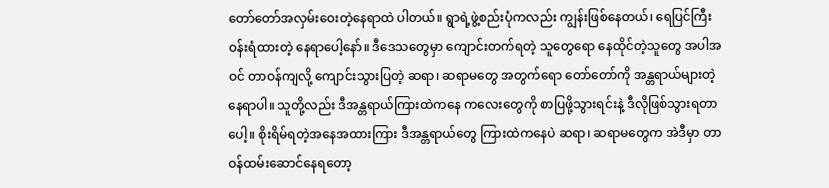တော်တော်အလှမ်းဝေးတဲ့နေရာထဲ ပါတယ်။ ရွာရဲ့ဖွဲ့စည်းပုံကလည်း ကျွန်းဖြစ်နေတယ်၊ ရေပြင်ကြီး ဝန်းရံထားတဲ့ နေရာပေါ့နော်။ ဒီဒေသတွေမှာ ကျောင်းတက်ရတဲ့ သူတွေရော နေထိုင်တဲ့သူတွေ အပါအဝင် တာဝန်ကျလို့ ကျောင်းသွားပြတဲ့ ဆရာ၊ ဆရာမတွေ အတွက်ရော တော်တော်ကို အန္တရာယ်များတဲ့ နေရာပါ။ သူတို့လည်း ဒီအန္တရာယ်ကြားထဲကနေ ကလေးတွေကို စာပြဖို့သွားရင်းနဲ့ ဒီလိုဖြစ်သွားရတာပေါ့။ စိုးရိမ်ရတဲ့အနေအထားကြား ဒီအန္တရာယ်တွေ ကြားထဲကနေပဲ ဆရာ၊ ဆရာမတွေက အဲဒီမှာ တာဝန်ထမ်းဆောင်နေရတော့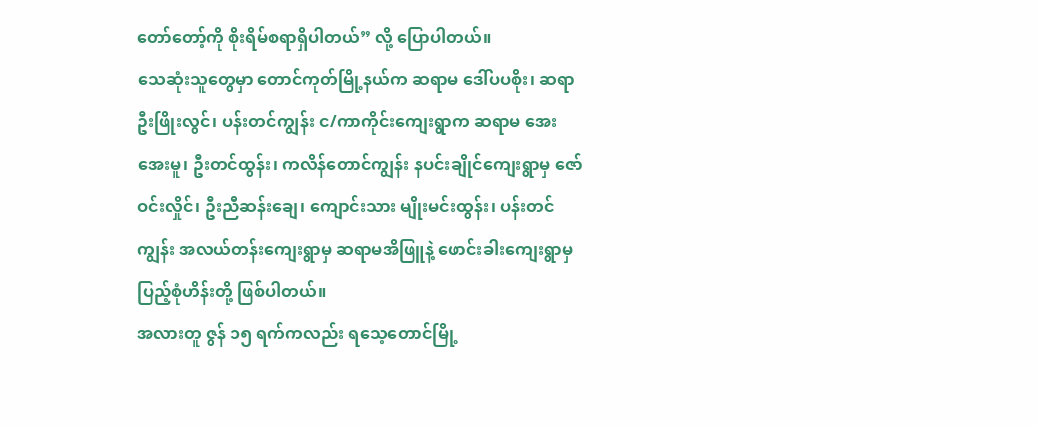တော်တော့်ကို စိုးရိမ်စရာရှိပါတယ်” လို့ ပြောပါတယ်။
သေဆုံးသူတွေမှာ တောင်ကုတ်မြို့နယ်က ဆရာမ ဒေါ်ပပစိုး၊ ဆရာ ဦးဖြိုးလွင်၊ ပန်းတင်ကျွန်း င/ကာကိုင်းကျေးရွာက ဆရာမ အေးအေးမူ၊ ဦးတင်ထွန်း၊ ကလိန်တောင်ကျွန်း နပင်းချိုင်ကျေးရွာမှ ဇော်ဝင်းလှိုင်၊ ဦးညီဆန်းချေ၊ ကျောင်းသား မျိုးမင်းထွန်း၊ ပန်းတင်ကျွန်း အလယ်တန်းကျေးရွာမှ ဆရာမအိဖြူနဲ့ ဖောင်းခါးကျေးရွာမှ ပြည့်စုံဟိန်းတို့ ဖြစ်ပါတယ်။
အလားတူ ဇွန် ၁၅ ရက်ကလည်း ရသေ့တောင်မြို့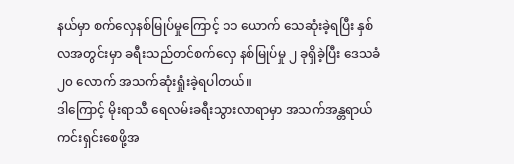နယ်မှာ စက်လှေနစ်မြုပ်မှုကြောင့် ၁၁ ယောက် သေဆုံးခဲ့ရပြီး နှစ်လအတွင်းမှာ ခရီးသည်တင်စက်လှေ နစ်မြုပ်မှု ၂ ခုရှိခဲ့ပြီး ဒေသခံ ၂၀ လောက် အသက်ဆုံးရှုံးခဲ့ရပါတယ်။
ဒါကြောင့် မိုးရာသီ ရေလမ်းခရီးသွားလာရာမှာ အသက်အန္တရာယ် ကင်းရှင်းစေဖို့အ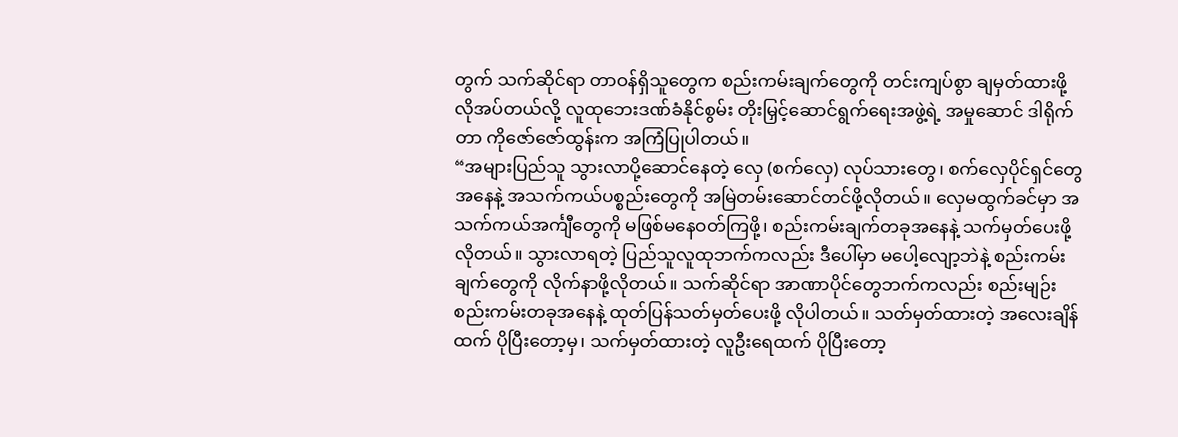တွက် သက်ဆိုင်ရာ တာဝန်ရှိသူတွေက စည်းကမ်းချက်တွေကို တင်းကျပ်စွာ ချမှတ်ထားဖို့ လိုအပ်တယ်လို့ လူထုဘေးဒဏ်ခံနိုင်စွမ်း တိုးမြှင့်ဆောင်ရွက်ရေးအဖွဲ့ရဲ့ အမှုဆောင် ဒါရိုက်တာ ကိုဇော်ဇော်ထွန်းက အကြံပြုပါတယ်။
“အများပြည်သူ သွားလာပို့ဆောင်နေတဲ့ လှေ (စက်လှေ) လုပ်သားတွေ၊ စက်လှေပိုင်ရှင်တွေအနေနဲ့ အသက်ကယ်ပစ္စည်းတွေကို အမြဲတမ်းဆောင်တင်ဖို့လိုတယ်။ လှေမထွက်ခင်မှာ အသက်ကယ်အင်္ကျီတွေကို မဖြစ်မနေဝတ်ကြဖို့၊ စည်းကမ်းချက်တခုအနေနဲ့ သက်မှတ်ပေးဖို့ လိုတယ်။ သွားလာရတဲ့ ပြည်သူလူထုဘက်ကလည်း ဒီပေါ်မှာ မပေါ့လျော့ဘဲနဲ့ စည်းကမ်းချက်တွေကို လိုက်နာဖို့လိုတယ်။ သက်ဆိုင်ရာ အာဏာပိုင်တွေဘက်ကလည်း စည်းမျဉ်းစည်းကမ်းတခုအနေနဲ့ ထုတ်ပြန်သတ်မှတ်ပေးဖို့ လိုပါတယ်။ သတ်မှတ်ထားတဲ့ အလေးချိန်ထက် ပိုပြီးတော့မှ၊ သက်မှတ်ထားတဲ့ လူဦးရေထက် ပိုပြီးတော့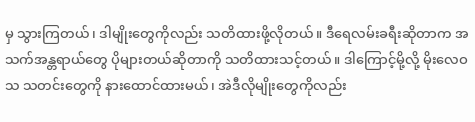မှ သွားကြတယ်၊ ဒါမျိုးတွေကိုလည်း သတိထားဖို့လိုတယ်။ ဒီရေလမ်းခရီးဆိုတာက အသက်အန္တရာယ်တွေ ပိုများတယ်ဆိုတာကို သတိထားသင့်တယ်။ ဒါကြောင့်မို့လို့ မိုးလေဝသ သတင်းတွေကို နားထောင်ထားမယ်၊ အဲဒီလိုမျိုးတွေကိုလည်း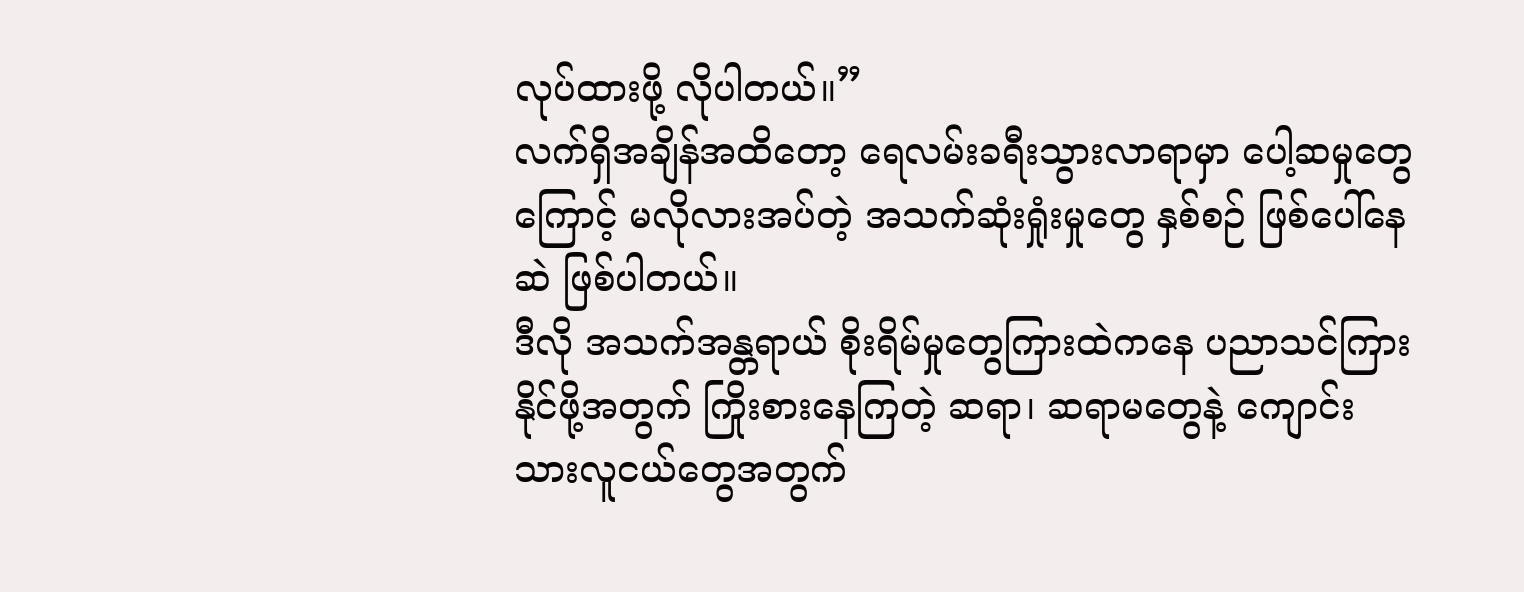လုပ်ထားဖို့ လိုပါတယ်။”
လက်ရှိအချိန်အထိတော့ ရေလမ်းခရီးသွားလာရာမှာ ပေါ့ဆမှုတွေကြောင့် မလိုလားအပ်တဲ့ အသက်ဆုံးရှုံးမှုတွေ နှစ်စဉ် ဖြစ်ပေါ်နေဆဲ ဖြစ်ပါတယ်။
ဒီလို အသက်အန္တရာယ် စိုးရိမ်မှုတွေကြားထဲကနေ ပညာသင်ကြားနိုင်ဖို့အတွက် ကြိုးစားနေကြတဲ့ ဆရာ၊ ဆရာမတွေနဲ့ ကျောင်းသားလူငယ်တွေအတွက်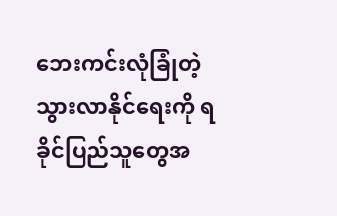ဘေးကင်းလုံခြုံတဲ့ သွားလာနိုင်ရေးကို ရခိုင်ပြည်သူတွေအ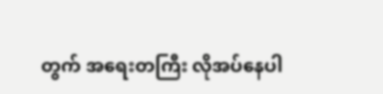တွက် အရေးတကြီး လိုအပ်နေပါ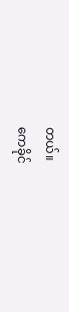တယ်။
ကေခိုင်